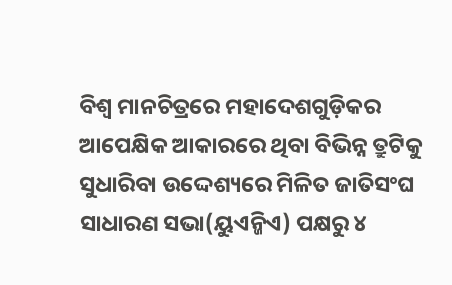ବିଶ୍ୱ ମାନଚିତ୍ରରେ ମହାଦେଶଗୁଡ଼ିକର ଆପେକ୍ଷିକ ଆକାରରେ ଥିବା ବିଭିନ୍ନ ତ୍ରୁଟିକୁ ସୁଧାରିବା ଉଦ୍ଦେଶ୍ୟରେ ମିଳିତ ଜାତିସଂଘ ସାଧାରଣ ସଭା(ୟୁଏନ୍ଜିଏ) ପକ୍ଷରୁ ୪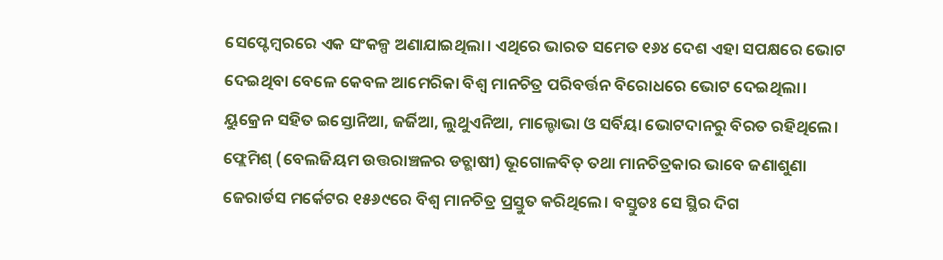ସେପ୍ଟେମ୍ବରରେ ଏକ ସଂକଳ୍ପ ଅଣାଯାଇଥିଲା। ଏଥିରେ ଭାରତ ସମେତ ୧୬୪ ଦେଶ ଏହା ସପକ୍ଷରେ ଭୋଟ ଦେଇଥିବା ବେଳେ କେବଳ ଆମେରିକା ବିଶ୍ୱ ମାନଚିତ୍ର ପରିବର୍ତ୍ତନ ବିରୋଧରେ ଭୋଟ ଦେଇଥିଲା। ୟୁକ୍ରେନ ସହିତ ଇସ୍ତୋନିଆ, ଜର୍ଜିଆ, ଲୁଥୁଏନିଆ, ମାଲ୍ଡୋଭା ଓ ସର୍ବିୟା ଭୋଟଦାନରୁ ବିରତ ରହିଥିଲେ।
ଫ୍ଲେମିଶ୍ (ବେଲଜିୟମ ଉତ୍ତରାଞ୍ଚଳର ଡଚ୍ଭାଷୀ) ଭୂଗୋଳବିତ୍ ତଥା ମାନଚିତ୍ରକାର ଭାବେ ଜଣାଶୁଣା ଜେରାର୍ଡସ ମର୍କେଟର ୧୫୬୯ରେ ବିଶ୍ୱ ମାନଚିତ୍ର ପ୍ରସ୍ତୁତ କରିଥିଲେ। ବସ୍ତୁତଃ ସେ ସ୍ଥିର ଦିଗ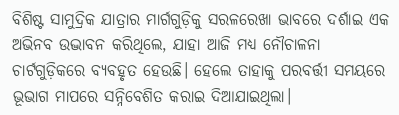ବିଶିଷ୍ଟ ସାମୁଦ୍ରିକ ଯାତ୍ରାର ମାର୍ଗଗୁଡ଼ିକୁ ସରଳରେଖା ଭାବରେ ଦର୍ଶାଇ ଏକ ଅଭିନବ ଉଦ୍ଭାବନ କରିଥିଲେ, ଯାହା ଆଜି ମଧ୍ୟ ନୌଚାଳନା ଚାର୍ଟଗୁଡ଼ିକରେ ବ୍ୟବହୃତ ହେଉଛି। ହେଲେ ତାହାକୁ ପରବର୍ତ୍ତୀ ସମୟରେ ଭୂଭାଗ ମାପରେ ସନ୍ନିବେଶିତ କରାଇ ଦିଆଯାଇଥିଲା।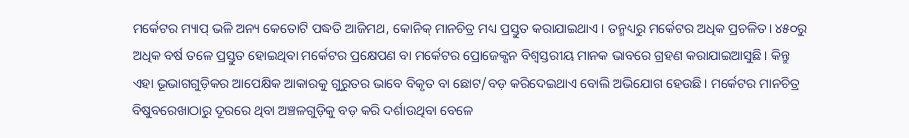ମର୍କେଟର ମ୍ୟାପ୍ ଭଳି ଅନ୍ୟ କେତୋଟି ପଦ୍ଧତି ଆଜିମଥ, କୋନିକ୍ ମାନଚିତ୍ର ମଧ୍ୟ ପ୍ରସ୍ତୁତ କରାଯାଇଥାଏ। ତନ୍ମଧ୍ୟରୁ ମର୍କେଟର ଅଧିକ ପ୍ରଚଳିତ। ୪୫୦ରୁ ଅଧିକ ବର୍ଷ ତଳେ ପ୍ରସ୍ତୁତ ହୋଇଥିବା ମର୍କେଟର ପ୍ରକ୍ଷେପଣ ବା ମର୍କେଟର ପ୍ରୋଜେକ୍ଶନ ବିଶ୍ୱସ୍ତରୀୟ ମାନକ ଭାବରେ ଗ୍ରହଣ କରାଯାଇଆସୁଛି। କିନ୍ତୁ ଏହା ଭୂଭାଗଗୁଡ଼ିକର ଆପେକ୍ଷିକ ଆକାରକୁ ଗୁରୁତର ଭାବେ ବିକୃତ ବା ଛୋଟ/ବଡ଼ କରିଦେଇଥାଏ ବୋଲି ଅଭିଯୋଗ ହେଉଛି। ମର୍କେଟର ମାନଚିତ୍ର ବିଷୁବରେଖାଠାରୁ ଦୂରରେ ଥିବା ଅଞ୍ଚଳଗୁଡ଼ିକୁ ବଡ଼ କରି ଦର୍ଶାଉଥିବା ବେଳେ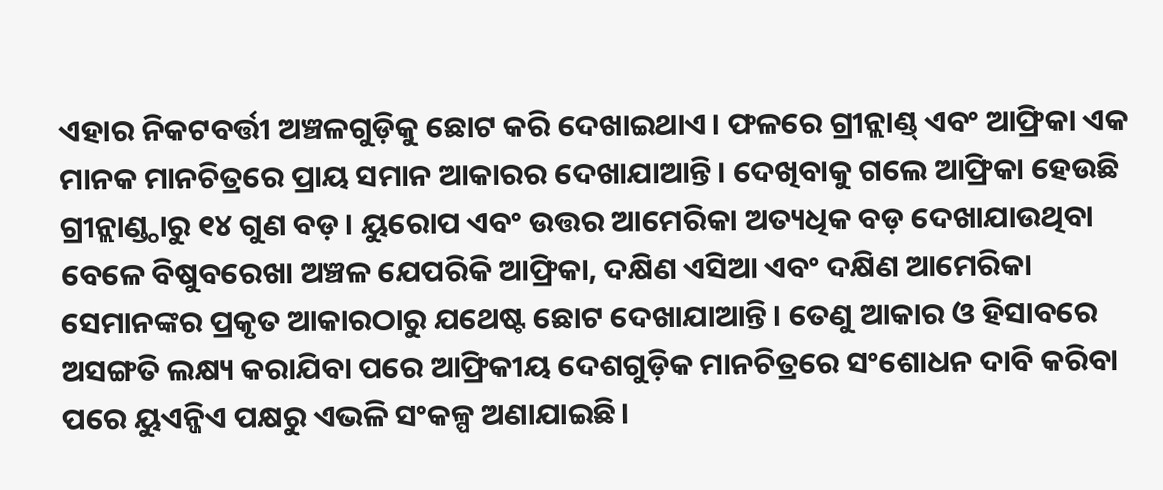ଏହାର ନିକଟବର୍ତ୍ତୀ ଅଞ୍ଚଳଗୁଡ଼ିକୁ ଛୋଟ କରି ଦେଖାଇଥାଏ। ଫଳରେ ଗ୍ରୀନ୍ଲାଣ୍ଡ୍ ଏବଂ ଆଫ୍ରିକା ଏକ ମାନକ ମାନଚିତ୍ରରେ ପ୍ରାୟ ସମାନ ଆକାରର ଦେଖାଯାଆନ୍ତି। ଦେଖିବାକୁ ଗଲେ ଆଫ୍ରିକା ହେଉଛି ଗ୍ରୀନ୍ଲାଣ୍ଡ୍ଠାରୁ ୧୪ ଗୁଣ ବଡ଼। ୟୁରୋପ ଏବଂ ଉତ୍ତର ଆମେରିକା ଅତ୍ୟଧିକ ବଡ଼ ଦେଖାଯାଉଥିବା ବେଳେ ବିଷୁବରେଖା ଅଞ୍ଚଳ ଯେପରିକି ଆଫ୍ରିକା, ଦକ୍ଷିଣ ଏସିଆ ଏବଂ ଦକ୍ଷିଣ ଆମେରିକା ସେମାନଙ୍କର ପ୍ରକୃତ ଆକାରଠାରୁ ଯଥେଷ୍ଟ ଛୋଟ ଦେଖାଯାଆନ୍ତି। ତେଣୁ ଆକାର ଓ ହିସାବରେ ଅସଙ୍ଗତି ଲକ୍ଷ୍ୟ କରାଯିବା ପରେ ଆଫ୍ରିକୀୟ ଦେଶଗୁଡ଼ିକ ମାନଚିତ୍ରରେ ସଂଶୋଧନ ଦାବି କରିବା ପରେ ୟୁଏନ୍ଜିଏ ପକ୍ଷରୁ ଏଭଳି ସଂକଳ୍ପ ଅଣାଯାଇଛି।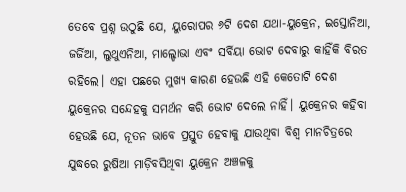ତେବେ ପ୍ରଶ୍ନ ଉଠୁଛି ଯେ, ୟୁରୋପର ୬ଟି ଦେଶ ଯଥା-ୟୁକ୍ରେନ, ଇସ୍ତୋନିଆ, ଜର୍ଜିଆ, ଲୁଥୁଏନିଆ, ମାଲ୍ଡୋଭା ଏବଂ ସର୍ବିୟା ଭୋଟ ଦେବାରୁ କାହିଁକି ବିରତ ରହିଲେ। ଏହା ପଛରେ ମୁଖ୍ୟ କାରଣ ହେଉଛି ଏହି କେତୋଟି ଦେଶ ୟୁକ୍ରେନର ସନ୍ଦେହକୁ ସମର୍ଥନ କରି ଭୋଟ ଦେଲେ ନାହିଁ। ୟୁକ୍ରେନର କହିବା ହେଉଛି ଯେ, ନୂତନ ଭାବେ ପ୍ରସ୍ତୁତ ହେବାକୁ ଯାଉଥିବା ବିଶ୍ୱ ମାନଚିତ୍ରରେ ଯୁଦ୍ଧରେ ରୁଷିଆ ମାଡ଼ିବସିଥିବା ୟୁକ୍ରେନ ଅଞ୍ଚଳକୁ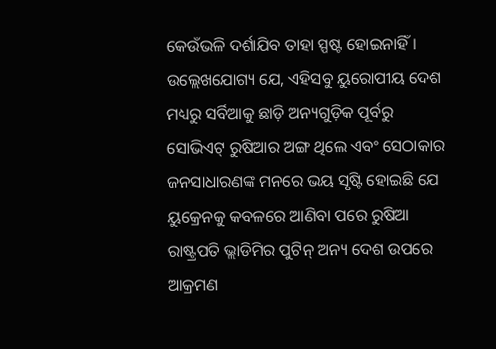କେଉଁଭଳି ଦର୍ଶାଯିବ ତାହା ସ୍ପଷ୍ଟ ହୋଇନାହିଁ। ଉଲ୍ଲେଖଯୋଗ୍ୟ ଯେ, ଏହିସବୁ ୟୁରୋପୀୟ ଦେଶ ମଧ୍ୟରୁ ସର୍ବିଆକୁ ଛାଡ଼ି ଅନ୍ୟଗୁଡ଼ିକ ପୂର୍ବରୁ ସୋଭିଏଟ୍ ରୁଷିଆର ଅଙ୍ଗ ଥିଲେ ଏବଂ ସେଠାକାର ଜନସାଧାରଣଙ୍କ ମନରେ ଭୟ ସୃଷ୍ଟି ହୋଇଛି ଯେ ୟୁକ୍ରେନକୁ କବଳରେ ଆଣିବା ପରେ ରୁଷିଆ ରାଷ୍ଟ୍ରପତି ଭ୍ଲାଡିମିର ପୁଟିନ୍ ଅନ୍ୟ ଦେଶ ଉପରେ ଆକ୍ରମଣ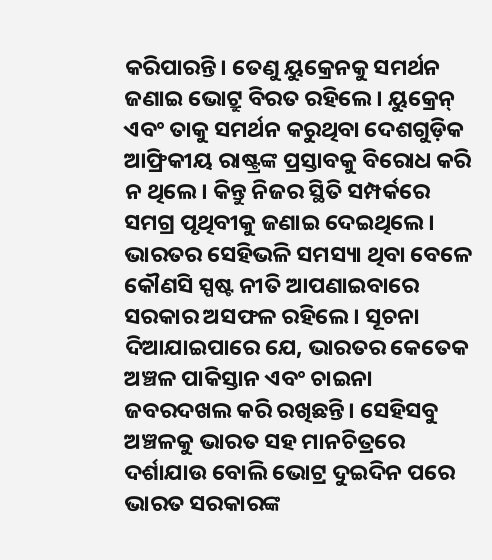କରିପାରନ୍ତି। ତେଣୁ ୟୁକ୍ରେନକୁ ସମର୍ଥନ ଜଣାଇ ଭୋଟ୍ରୁ ବିରତ ରହିଲେ। ୟୁକ୍ରେନ୍ ଏବଂ ତାକୁ ସମର୍ଥନ କରୁଥିବା ଦେଶଗୁଡ଼ିକ ଆଫ୍ରିକୀୟ ରାଷ୍ଟ୍ରଙ୍କ ପ୍ରସ୍ତାବକୁ ବିରୋଧ କରି ନ ଥିଲେ। କିନ୍ତୁ ନିଜର ସ୍ଥିତି ସମ୍ପର୍କରେ ସମଗ୍ର ପୃଥିବୀକୁ ଜଣାଇ ଦେଇଥିଲେ। ଭାରତର ସେହିଭଳି ସମସ୍ୟା ଥିବା ବେଳେ କୌଣସି ସ୍ପଷ୍ଟ ନୀତି ଆପଣାଇବାରେ ସରକାର ଅସଫଳ ରହିଲେ। ସୂଚନା ଦିଆଯାଇପାରେ ଯେ, ଭାରତର କେତେକ ଅଞ୍ଚଳ ପାକିସ୍ତାନ ଏବଂ ଚାଇନା ଜବରଦଖଲ କରି ରଖିଛନ୍ତି। ସେହିସବୁ ଅଞ୍ଚଳକୁ ଭାରତ ସହ ମାନଚିତ୍ରରେ ଦର୍ଶାଯାଉ ବୋଲି ଭୋଟ୍ର ଦୁଇଦିନ ପରେ ଭାରତ ସରକାରଙ୍କ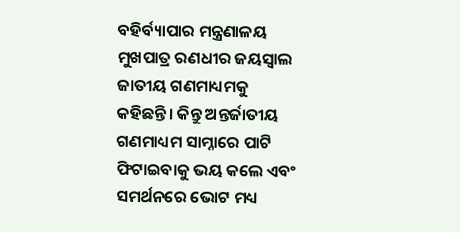ବହିର୍ବ୍ୟାପାର ମନ୍ତ୍ରଣାଳୟ ମୁଖପାତ୍ର ରଣଧୀର ଜୟସ୍ବାଲ ଜାତୀୟ ଗଣମାଧ୍ୟମକୁ କହିଛନ୍ତି। କିନ୍ତୁ ଅନ୍ତର୍ଜାତୀୟ ଗଣମାଧ୍ୟମ ସାମ୍ନାରେ ପାଟି ଫିଟାଇବାକୁ ଭୟ କଲେ ଏବଂ ସମର୍ଥନରେ ଭୋଟ ମଧ୍ୟ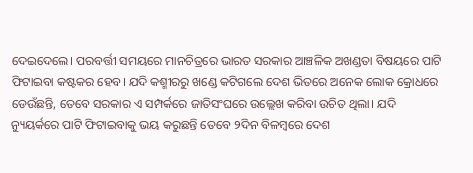ଦେଇଦେଲେ। ପରବର୍ତ୍ତୀ ସମୟରେ ମାନଚିତ୍ରରେ ଭାରତ ସରକାର ଆଞ୍ଚଳିକ ଅଖଣ୍ଡତା ବିଷୟରେ ପାଟି ଫିଟାଇବା କଷ୍ଟକର ହେବ। ଯଦି କଶ୍ମୀରରୁ ଖଣ୍ଡେ କଟିଗଲେ ଦେଶ ଭିତରେ ଅନେକ ଲୋକ କ୍ରୋଧରେ ଡେଉଁଛନ୍ତି, ତେବେ ସରକାର ଏ ସମ୍ପର୍କରେ ଜାତିସଂଘରେ ଉଲ୍ଲେଖ କରିବା ଉଚିତ ଥିଲା। ଯଦି ନ୍ୟୁୟର୍କରେ ପାଟି ଫିଟାଇବାକୁ ଭୟ କରୁଛନ୍ତି ତେବେ ୨ଦିନ ବିଳମ୍ବରେ ଦେଶ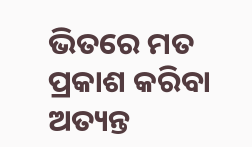ଭିତରେ ମତ ପ୍ରକାଶ କରିବା ଅତ୍ୟନ୍ତ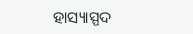ହାସ୍ୟାସ୍ପଦ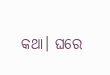କଥା। ଘରେ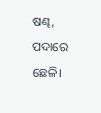ଷଣ୍ଢ, ପଦାରେ ଛେଳି।